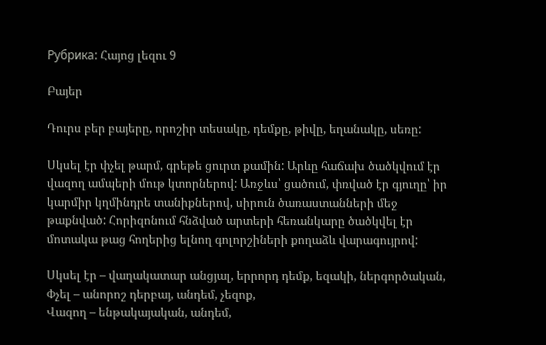Рубрика: Հայոց լեզու 9

Բայեր

Դուրս բեր բայերը, որոշիր տեսակը, դեմքը, թիվը, եղանակը, սեռը:

Սկսել էր փչել թարմ, գրեթե ցուրտ քամին: Արևը հաճախ ծածկվում էր վազող ամպերի մութ կտորներով: Առջևս՝ ցածում, փռված էր գյուղը՝ իր կարմիր կղմինդրե տանիքներով, սիրուն ծառաստանների մեջ թաքնված: Հորիզոնում հնձված արտերի հեռանկարը ծածկվել էր մոտակա թաց հողերից ելնող գոլորշիների քողաձև վարագույրով:

Սկսել էր – վաղակատար անցյալ, երրորդ դեմք, եզակի, ներգործական,
Փչել – անորոշ դերբայ, անդեմ, չեզոք,
Վազող – ենթակայական, անդեմ,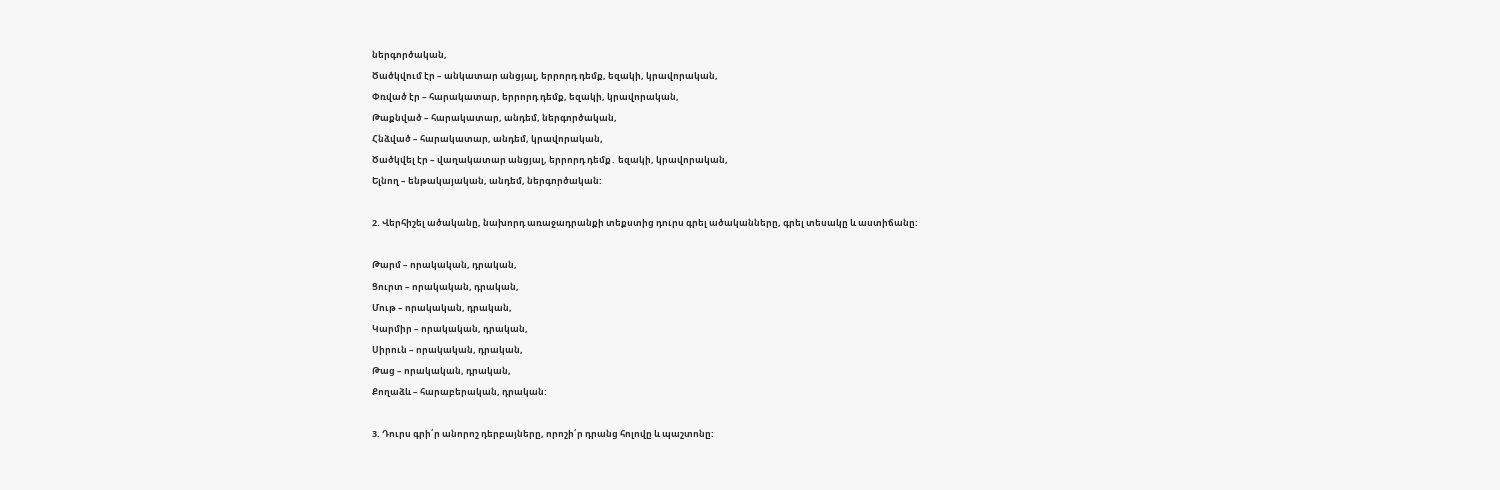ներգործական,
Ծածկվում էր – անկատար անցյալ, երրորդ դեմք, եզակի, կրավորական,
Փռված էր – հարակատար, երրորդ դեմք, եզակի, կրավորական,
Թաքնված – հարակատար, անդեմ, ներգործական,
Հնձված – հարակատար, անդեմ, կրավորական,
Ծածկվել էր – վաղակատար անցյալ, երրորդ դեմք․ եզակի, կրավորական,
Ելնող – ենթակայական, անդեմ, ներգործական:

2. Վերհիշել ածականը, նախորդ առաջադրանքի տեքստից դուրս գրել ածականները, գրել տեսակը և աստիճանը:

Թարմ – որակական, դրական,
Ցուրտ – որակական, դրական,
Մութ – որակական, դրական,
Կարմիր – որակական, դրական,
Սիրուն – որակական, դրական,
Թաց – որակական, դրական,
Քողաձև – հարաբերական, դրական:

3. Դուրս գրի՛ր անորոշ դերբայները, որոշի՛ր դրանց հոլովը և պաշտոնը: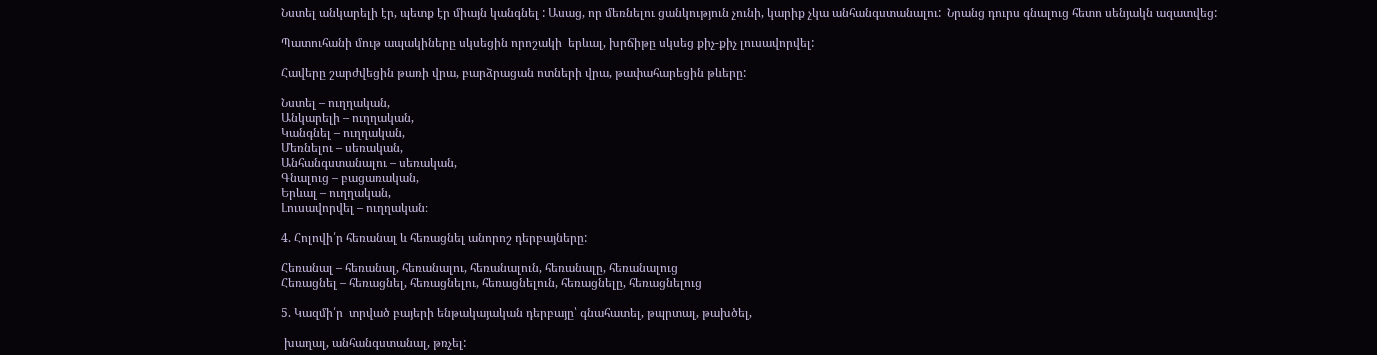Նստել անկարելի էր, պետք էր միայն կանգնել : Ասաց, որ մեռնելու ցանկություն չունի, կարիք չկա անհանգստանալու:  Նրանց դուրս գնալուց հետո սենյակն ազատվեց:

Պատուհանի մութ ապակիները սկսեցին որոշակի  երևալ, խրճիթը սկսեց քիչ-քիչ լուսավորվել:

Հավերը շարժվեցին թառի վրա, բարձրացան ոտների վրա, թափահարեցին թևերը:

Նստել – ուղղական,
Անկարելի – ուղղական,
Կանգնել – ուղղական,
Մեռնելու – սեռական,
Անհանգստանալու – սեռական,
Գնալուց – բացառական,
Երևալ – ուղղական,
Լուսավորվել – ուղղական։

4. Հոլովի՛ր հեռանալ և հեռացնել անորոշ դերբայները:

Հեռանալ – հեռանալ, հեռանալու, հեռանալուն, հեռանալը, հեռանալուց
Հեռացնել – հեռացնել, հեռացնելու, հեռացնելուն, հեռացնելը, հեռացնելուց

5. Կազմի՛ր  տրված բայերի ենթակայական դերբայը՝ գնահատել, թպրտալ, թախծել,

 խաղալ, անհանգստանալ, թռչել: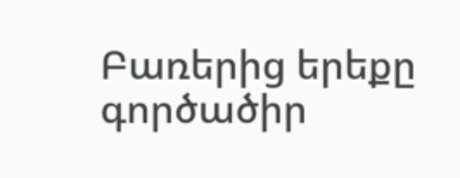Բառերից երեքը գործածիր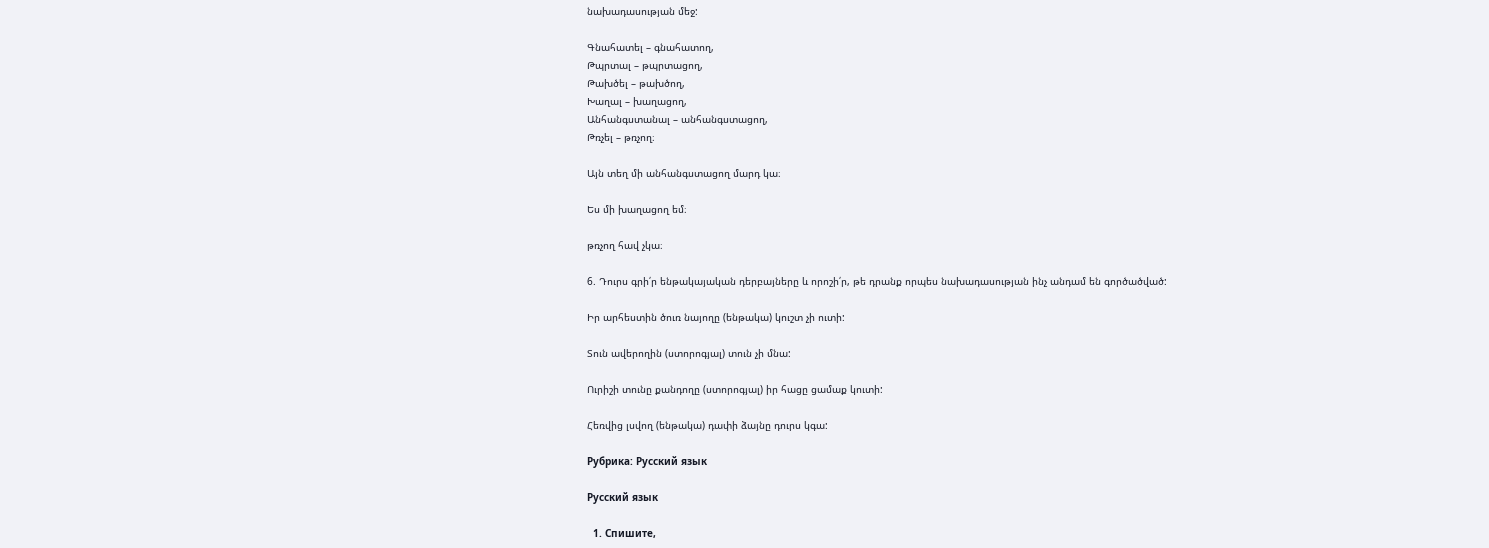նախադասության մեջ:

Գնահատել – գնահատող,
Թպրտալ – թպրտացող,
Թախծել – թախծող,
Խաղալ – խաղացող,
Անհանգստանալ – անհանգստացող,
Թռչել – թռչող։

Այն տեղ մի անհանգստացող մարդ կա։

Ես մի խաղացող եմ։

թռչող հավ չկա։

6. Դուրս գրի՛ր ենթակայական դերբայները և որոշի՛ր, թե դրանք որպես նախադասության ինչ անդամ են գործածված:

Իր արհեստին ծուռ նայողը (ենթակա) կուշտ չի ուտի:

Տուն ավերողին (ստորոգյալ) տուն չի մնա:

Ուրիշի տունը քանդողը (ստորոգյալ) իր հացը ցամաք կուտի:

Հեռվից լսվող (ենթակա) դափի ձայնը դուրս կգա:

Рубрика: Русский язык

Русский язык

  1. Спишите,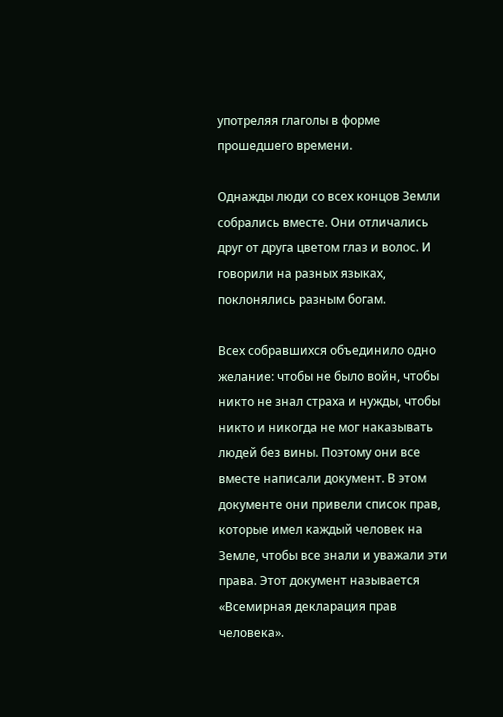употреляя глаголы в форме прошедшего времени.

Однажды люди со всех концов Земли собрались вместе. Они отличались друг от друга цветом глаз и волос. И говорили на разных языках, поклонялись разным богам.

Всех собравшихся объединило одно желание: чтобы не было войн, чтобы никто не знал страха и нужды, чтобы никто и никогда не мог наказывать людей без вины. Поэтому они все вместе написали документ. В этом документе они привели список прав, которые имел каждый человек на Земле, чтобы все знали и уважали эти права. Этот документ называется «Всемирная декларация прав человека».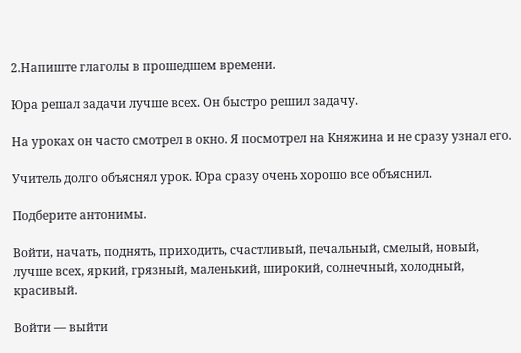2.Напиште глаголы в прошедшем времени.

Юра решал задачи лучше всех. Он быстро решил задачу.

На уроках он часто смотрел в окно. Я посмотрел на Княжина и не сразу узнал его.

Учитель долго объяснял урок. Юра сразу очень хорошо все объяснил.

Подберите антонимы.

Войти, начать, поднять, приходить, счастливый, печальный, смелый, новый, лучше всех, яркий, грязный, маленький, широкий, солнечный, холодный, красивый.

Войти — выйти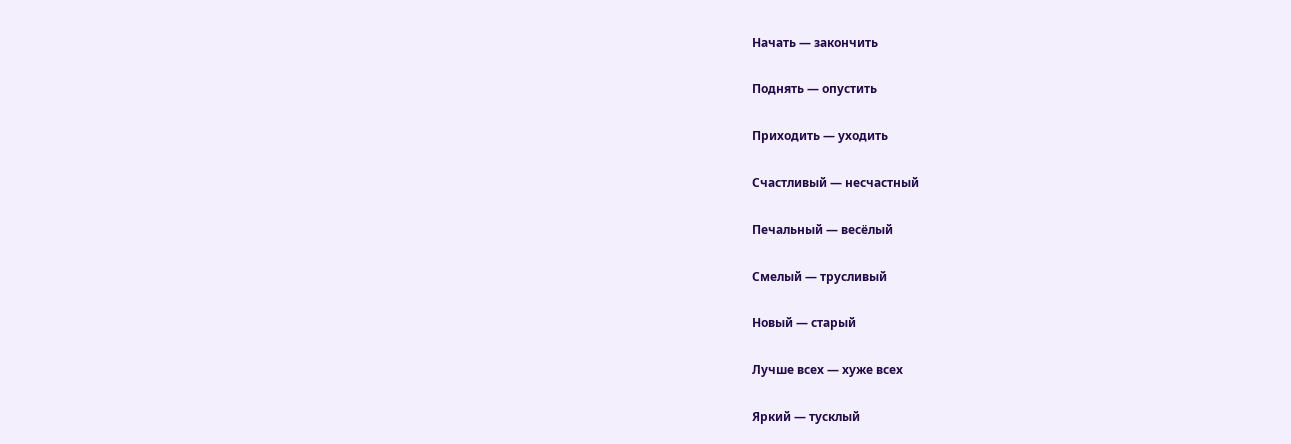Начать — закончить

Поднять — опустить

Приходить — уходить

Счастливый — несчастный

Печальный — весёлый

Смелый — трусливый

Новый — старый

Лучше всех — хуже всех

Яркий — тусклый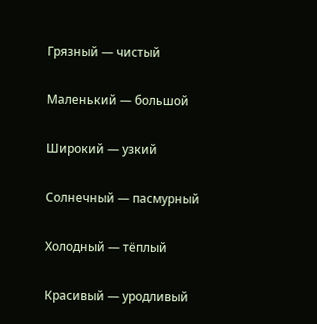Грязный — чистый

Маленький — большой

Широкий — узкий

Солнечный — пасмурный

Холодный — тёплый

Красивый — уродливый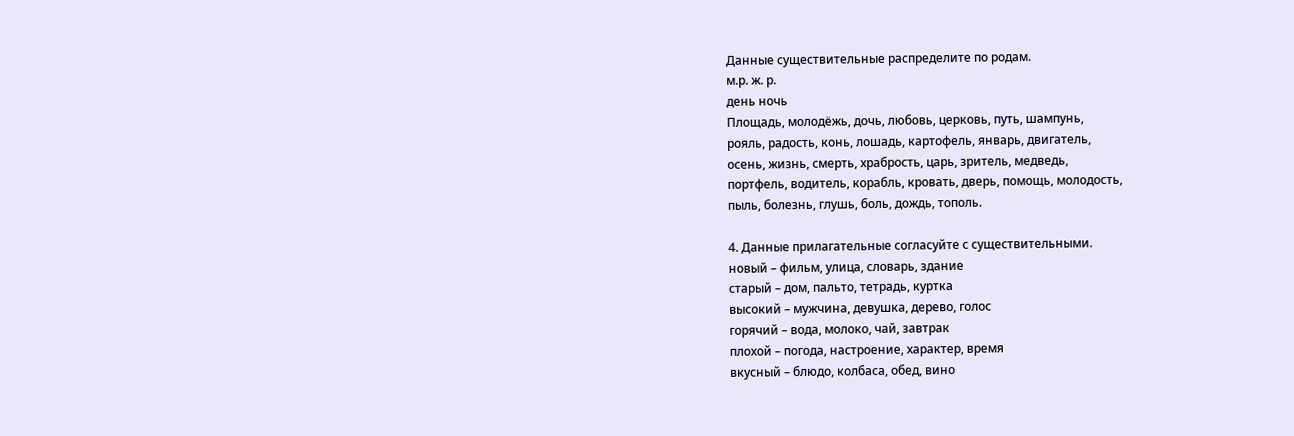Данные существительные распределите по родам.
м.р. ж. р.
день ночь
Площадь, молодëжь, дочь, любовь, церковь, путь, шампунь,
рояль, радость, конь, лошадь, картофель, январь, двигатель,
осень, жизнь, смерть, храбрость, царь, зритель, медведь,
портфель, водитель, корабль, кровать, дверь, помощь, молодость,
пыль, болезнь, глушь, боль, дождь, тополь.

4. Данные прилагательные согласуйте с существительными.
новый – фильм, улица, словарь, здание
старый – дом, пальто, тетрадь, куртка
высокий – мужчина, девушка, дерево, голос
горячий – вода, молоко, чай, завтрак
плохой – погода, настроение, характер, время
вкусный – блюдо, колбаса, обед, вино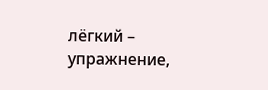лёгкий – упражнение,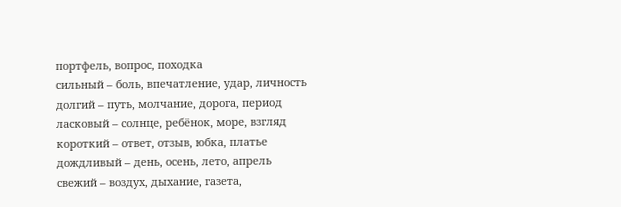портфель, вопрос, походка
сильный – боль, впечатление, удар, личность
долгий – путь, молчание, дорога, период
ласковый – солнце, ребёнок, море, взгляд
короткий – ответ, отзыв, юбка, платье
дождливый – день, осень, лето, апрель
свежий – воздух, дыхание, газета,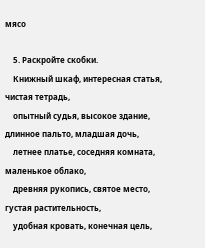мясо

    5. Раскройте скобки.
    Книжный шкаф, интересная статья, чистая тетрадь,
    опытный судья, высокое здание, длинное пальто, младшая дочь,
    летнее платье, соседняя комната, маленькое облако,
    древняя рукопись, святое место, густая растительность,
    удобная кровать, конечная цель,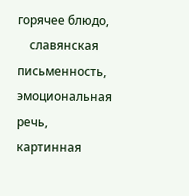горячее блюдо,
    славянская письменность, эмоциональная речь, картинная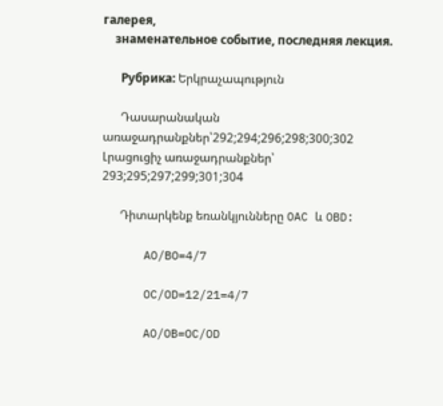галерея,
    знаменательное событие, последняя лекция.

      Рубрика: Երկրաչապություն

      Դասարանական առաջադրանքներ՝292;294;296;298;300;302 Լրացուցիչ առաջադրանքներ՝ 293;295;297;299;301;304

      Դիտարկենք եռանկյունները OAC և OBD:

      AO/BO=4/7

      OC/OD=12/21=4/7

      AO/OB=OC/OD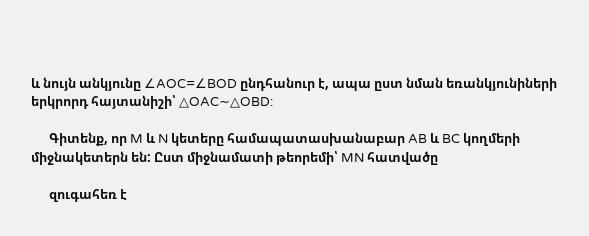և նույն անկյունը ∠AOC=∠BOD ընդհանուր է, ապա ըստ նման եռանկյունիների երկրորդ հայտանիշի՝ △OAC∼△OBD:

      Գիտենք, որ M և N կետերը համապատասխանաբար AB և BC կողմերի միջնակետերն են: Ըստ միջնամատի թեորեմի՝ MN հատվածը

      զուգահեռ է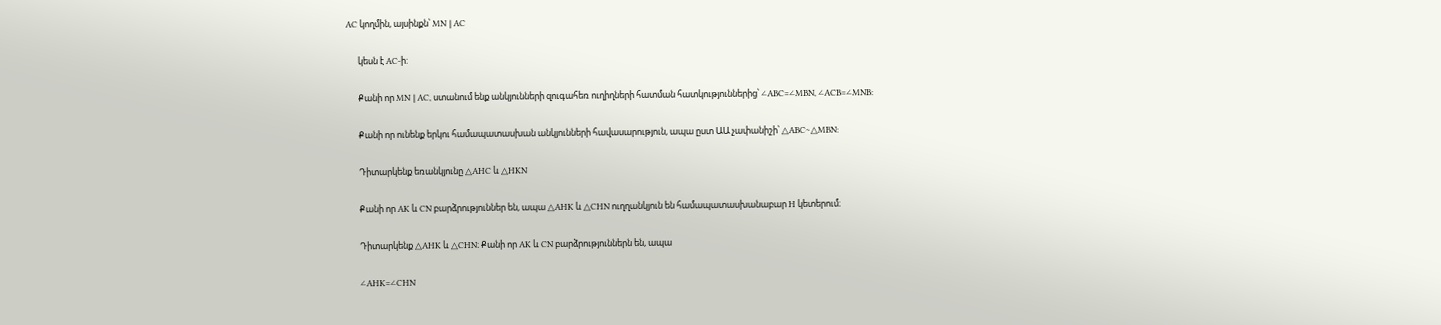AC կողմին, այսինքն՝ MN ∥ AC

      կեսն է AC-ի:

      Քանի որ MN ∥ AC, ստանում ենք անկյունների զուգահեռ ուղիղների հատման հատկություններից՝ ∠ABC=∠MBN, ∠ACB=∠MNB:

      Քանի որ ունենք երկու համապատասխան անկյունների հավասարություն, ապա ըստ ԱԱ չափանիշի՝ △ABC∼△MBN:

      Դիտարկենք եռանկյունը △AHC և △HKN

      Քանի որ AK և CN բարձրություններ են, ապա △AHK և △CHN ուղղանկյուն են համապատասխանաբար H կետերում։

      Դիտարկենք △AHK և △CHN։ Քանի որ AK և CN բարձրություններն են, ապա

      ∠AHK=∠CHN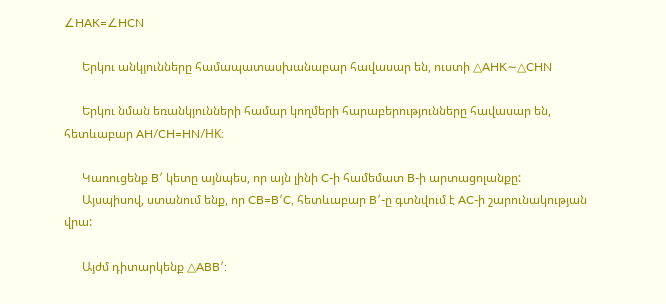∠HAK=∠HCN

      Երկու անկյունները համապատասխանաբար հավասար են, ուստի △AHK∼△CHN

      Երկու նման եռանկյունների համար կողմերի հարաբերությունները հավասար են, հետևաբար AH/CH=HN/HK։

      Կառուցենք B′ կետը այնպես, որ այն լինի C-ի համեմատ B-ի արտացոլանքը:
      Այսպիսով, ստանում ենք, որ CB=B′C, հետևաբար B′-ը գտնվում է AC-ի շարունակության վրա:

      Այժմ դիտարկենք △ABB′: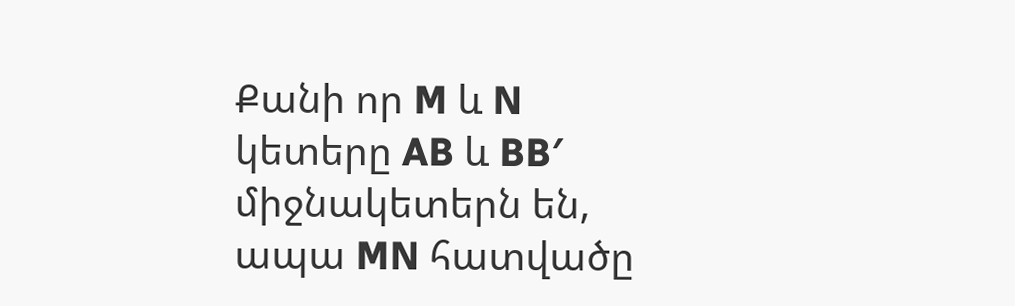Քանի որ M և N կետերը AB և BB′ միջնակետերն են, ապա MN հատվածը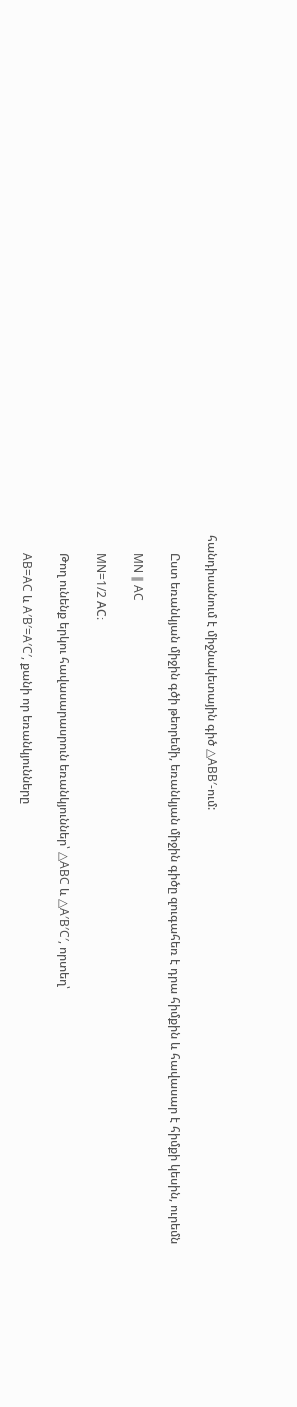հանդիսանում է միջնակետային գիծ △ABB′-ում:

      Ըստ եռանկյան միջին գծի թեորեմի, եռանկյան միջին գիծը զուգահեռ է դրա հիմքին և հավասար է հիմքի կեսին, ուրեմն

      MN ∥ AC

      MN=1/2 AC։

      Թող ունենք երկու հավասարասրուն եռանկյուններ՝ △ABC և △A′B′C′, որտեղ՝

      AB=AC և A′B′=A′C′, քանի որ եռանկյունները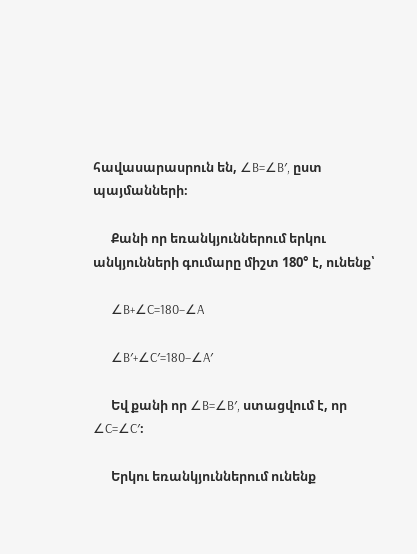հավասարասրուն են, ∠B=∠B′, ըստ պայմանների։

      Քանի որ եռանկյուններում երկու անկյունների գումարը միշտ 180° է, ունենք՝

      ∠B+∠C=180−∠A

      ∠B′+∠C′=180−∠A′

      Եվ քանի որ ∠B=∠B′, ստացվում է, որ ∠C=∠C′։

      Երկու եռանկյուններում ունենք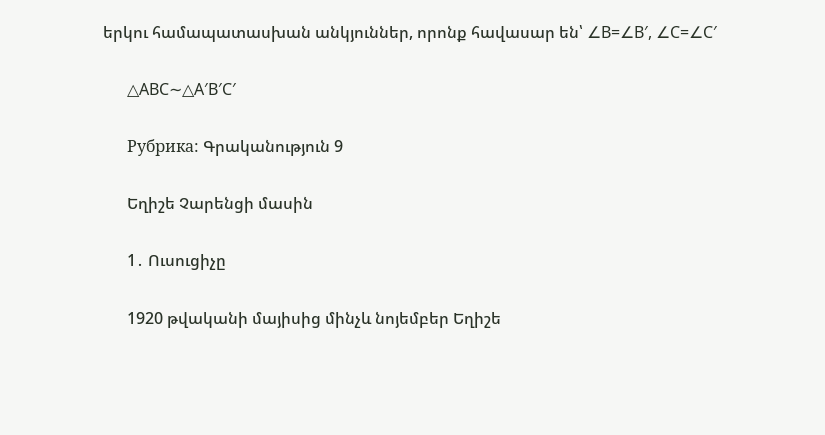երկու համապատասխան անկյուններ, որոնք հավասար են՝ ∠B=∠B′, ∠C=∠C′

      △ABC∼△A′B′C′

      Рубрика: Գրականություն 9

      Եղիշե Չարենցի մասին

      1․ Ուսուցիչը

      1920 թվականի մայիսից մինչև նոյեմբեր Եղիշե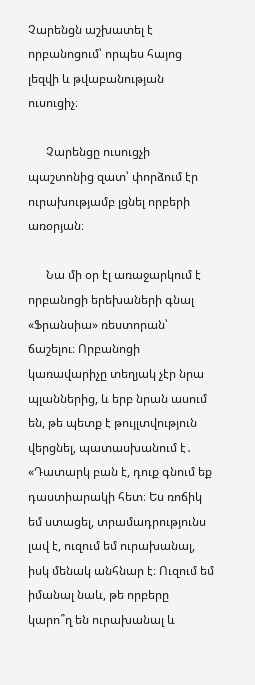Չարենցն աշխատել է որբանոցում՝ որպես հայոց լեզվի և թվաբանության ուսուցիչ։

      Չարենցը ուսուցչի պաշտոնից զատ՝ փորձում էր ուրախությամբ լցնել որբերի առօրյան։

      Նա մի օր էլ առաջարկում է որբանոցի երեխաների գնալ «Ֆրանսիա» ռեստորան՝ ճաշելու։ Որբանոցի կառավարիչը տեղյակ չէր նրա պլաններից, և երբ նրան ասում են, թե պետք է թույլտվություն վերցնել, պատասխանում է․ «Դատարկ բան է, դուք գնում եք դաստիարակի հետ։ Ես ռոճիկ եմ ստացել, տրամադրությունս լավ է, ուզում եմ ուրախանալ, իսկ մենակ անհնար է։ Ուզում եմ իմանալ նաև, թե որբերը կարո՞ղ են ուրախանալ և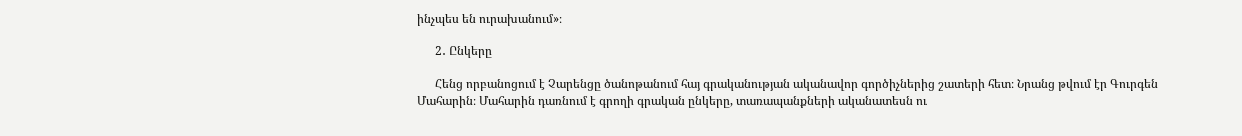ինչպես են ուրախանում»։

      2․ Ընկերը

      Հենց որբանոցում է Չարենցը ծանոթանում հայ գրականության ականավոր գործիչներից շատերի հետ։ Նրանց թվում էր Գուրգեն Մահարին։ Մահարին դառնում է գրողի գրական ընկերը, տառապանքների ականատեսն ու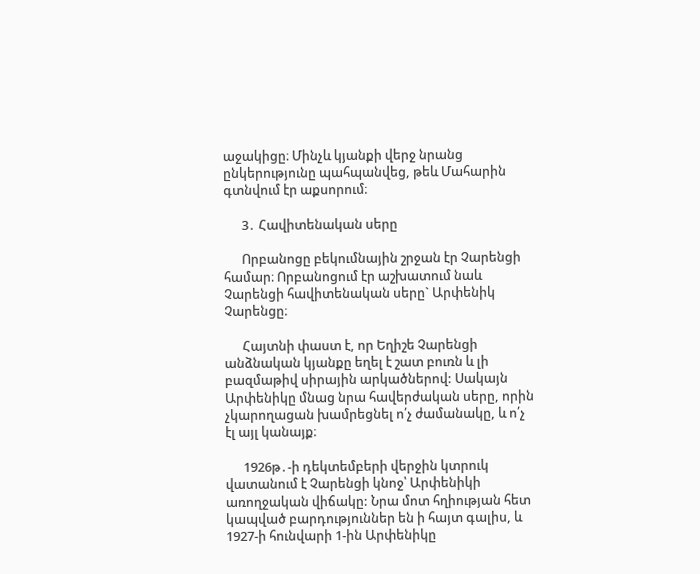աջակիցը։ Մինչև կյանքի վերջ նրանց ընկերությունը պահպանվեց, թեև Մահարին գտնվում էր աքսորում։

      3․ Հավիտենական սերը

      Որբանոցը բեկումնային շրջան էր Չարենցի համար։ Որբանոցում էր աշխատում նաև Չարենցի հավիտենական սերը` Արփենիկ Չարենցը։

      Հայտնի փաստ է, որ Եղիշե Չարենցի անձնական կյանքը եղել է շատ բուռն և լի բազմաթիվ սիրային արկածներով: Սակայն Արփենիկը մնաց նրա հավերժական սերը, որին չկարողացան խամրեցնել ո՛չ ժամանակը, և ո՛չ էլ այլ կանայք։

      1926թ․-ի դեկտեմբերի վերջին կտրուկ վատանում է Չարենցի կնոջ՝ Արփենիկի առողջական վիճակը: Նրա մոտ հղիության հետ կապված բարդություններ են ի հայտ գալիս, և 1927-ի հունվարի 1-ին Արփենիկը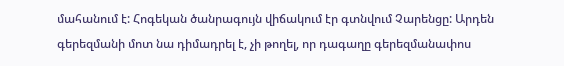մահանում է: Հոգեկան ծանրագույն վիճակում էր գտնվում Չարենցը: Արդեն գերեզմանի մոտ նա դիմադրել է, չի թողել, որ դագաղը գերեզմանափոս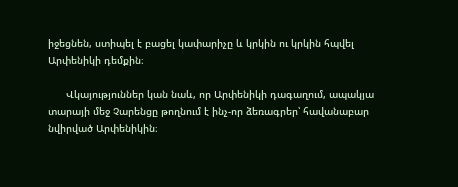իջեցնեն, ստիպել է բացել կափարիչը և կրկին ու կրկին հպվել Արփենիկի դեմքին։

      Վկայություններ կան նաև, որ Արփենիկի դագաղում, ապակյա տարայի մեջ Չարենցը թողնում է ինչ-որ ձեռագրեր՝ հավանաբար նվիրված Արփենիկին։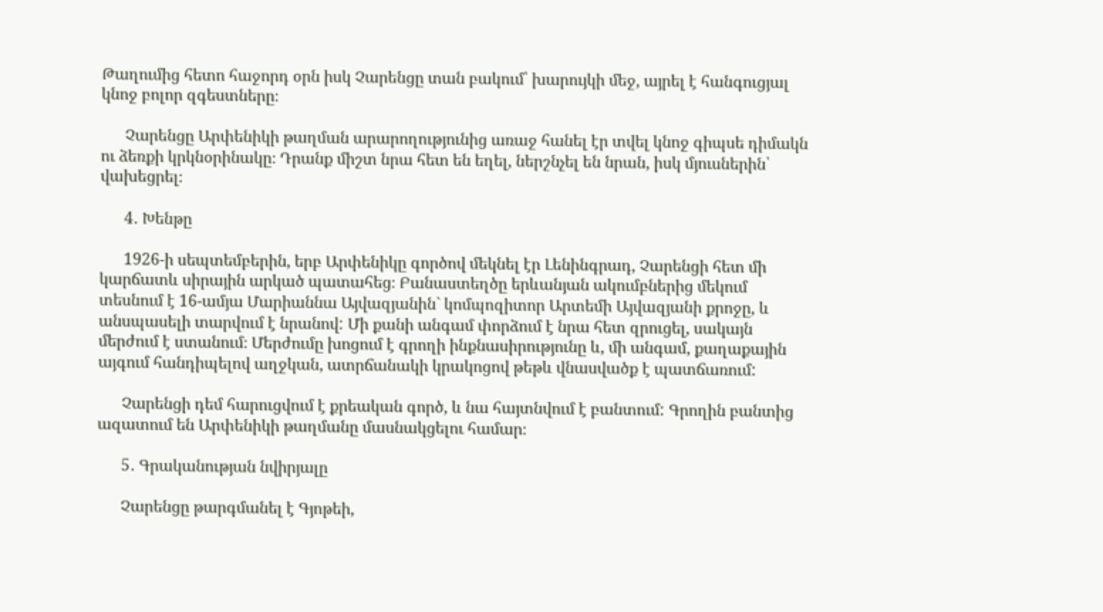Թաղումից հետո հաջորդ օրն իսկ Չարենցը տան բակում՝ խարույկի մեջ, այրել է հանգուցյալ կնոջ բոլոր զգեստները։

      Չարենցը Արփենիկի թաղման արարողությունից առաջ հանել էր տվել կնոջ գիպսե դիմակն ու ձեռքի կրկնօրինակը։ Դրանք միշտ նրա հետ են եղել, ներշնչել են նրան, իսկ մյուսներին՝ վախեցրել։

      4․ Խենթը

      1926-ի սեպտեմբերին, երբ Արփենիկը գործով մեկնել էր Լենինգրադ, Չարենցի հետ մի կարճատև սիրային արկած պատահեց։ Բանաստեղծը երևանյան ակումբներից մեկում տեսնում է 16-ամյա Մարիաննա Այվազյանին` կոմպոզիտոր Արտեմի Այվազյանի քրոջը, և անսպասելի տարվում է նրանով: Մի քանի անգամ փորձում է նրա հետ զրուցել, սակայն մերժում է ստանում։ Մերժումը խոցում է գրողի ինքնասիրությունը և, մի անգամ, քաղաքային այգում հանդիպելով աղջկան, ատրճանակի կրակոցով թեթև վնասվածք է պատճառում:

      Չարենցի դեմ հարուցվում է քրեական գործ, և նա հայտնվում է բանտում: Գրողին բանտից ազատում են Արփենիկի թաղմանը մասնակցելու համար։

      5․ Գրականության նվիրյալը

      Չարենցը թարգմանել է Գյոթեի,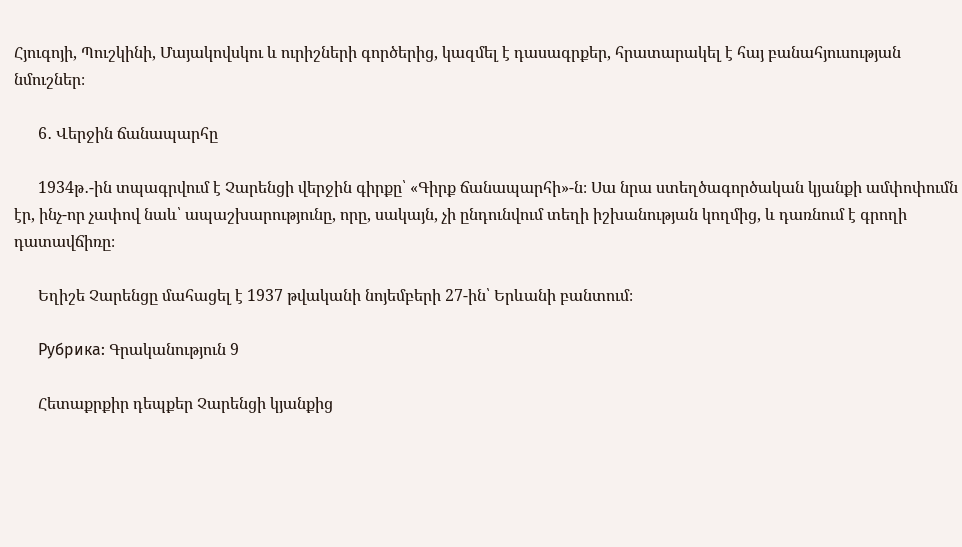Հյուգոյի, Պուշկինի, Մայակովսկու և ուրիշների գործերից, կազմել է դասագրքեր, հրատարակել է հայ բանահյուսության նմուշներ։

      6․ Վերջին ճանապարհը

      1934թ․-ին տպագրվում է Չարենցի վերջին գիրքը՝ «Գիրք ճանապարհի»-ն։ Սա նրա ստեղծագործական կյանքի ամփոփումն էր, ինչ-որ չափով նաև՝ ապաշխարությունը, որը, սակայն, չի ընդունվում տեղի իշխանության կողմից, և դառնում է գրողի դատավճիռը։

      Եղիշե Չարենցը մահացել է 1937 թվականի նոյեմբերի 27-ին՝ Երևանի բանտում։

      Рубрика: Գրականություն 9

      Հետաքրքիր դեպքեր Չարենցի կյանքից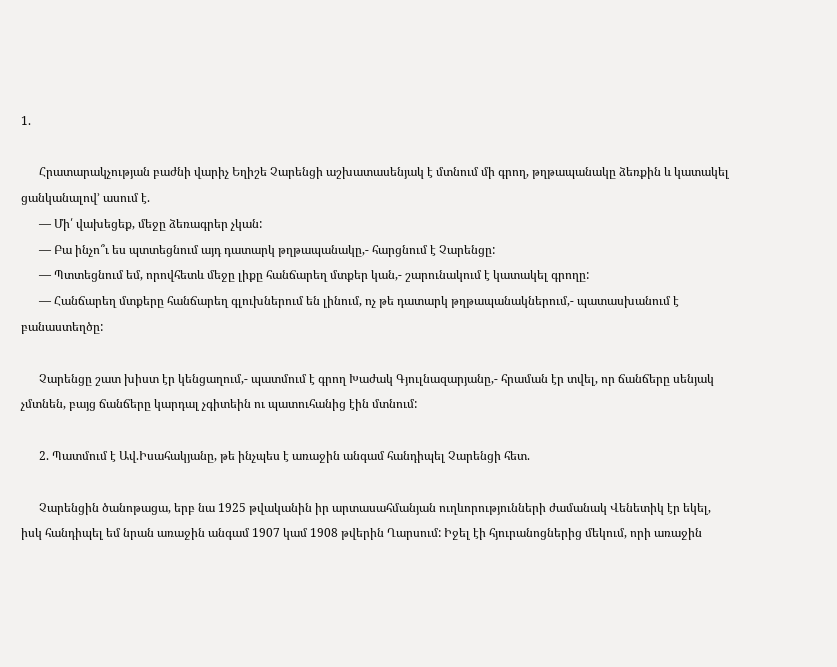1.

      Հրատարակչության բաժնի վարիչ Եղիշե Չարենցի աշխատասենյակ է մտնում մի գրող, թղթապանակը ձեռքին և կատակել ցանկանալով’ ասում է.
      — Մի՛ վախեցեք, մեջը ձեռագրեր չկան:
      — Բա ինչո՞ւ ես պտտեցնում այդ դատարկ թղթապանակը,- հարցնում է Չարենցը:
      — Պտտեցնում եմ, որովհետև մեջը լիքը հանճարեղ մտքեր կան,- շարունակում է կատակել գրողը:
      — Հանճարեղ մտքերը հանճարեղ գլուխներում են լինում, ոչ թե դատարկ թղթապանակներում,- պատասխանում է բանաստեղծը:

      Չարենցը շատ խիստ էր կենցաղում,- պատմում է գրող Խաժակ Գյուլնազարյանը,- հրաման էր տվել, որ ճանճերը սենյակ չմտնեն, բայց ճանճերը կարդալ չգիտեին ու պատուհանից էին մտնում:

      2. Պատմում է Ավ.Իսահակյանը, թե ինչպես է առաջին անգամ հանդիպել Չարենցի հետ.

      Չարենցին ծանոթացա, երբ նա 1925 թվականին իր արտասահմանյան ուղևորությունների ժամանակ Վենետիկ էր եկել, իսկ հանդիպել եմ նրան առաջին անգամ 1907 կամ 1908 թվերին Ղարսում: Իջել էի հյուրանոցներից մեկում, որի առաջին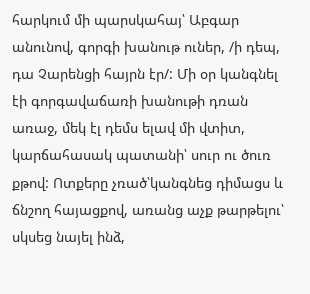հարկում մի պարսկահայ՝ Աբգար անունով, գորգի խանութ ուներ, /ի դեպ, դա Չարենցի հայրն էր/: Մի օր կանգնել էի գորգավաճառի խանութի դռան առաջ, մեկ էլ դեմս ելավ մի վտիտ, կարճահասակ պատանի՝ սուր ու ծուռ քթով: Ոտքերը չռած՝կանգնեց դիմացս և ճնշող հայացքով, առանց աչք թարթելու՝ սկսեց նայել ինձ,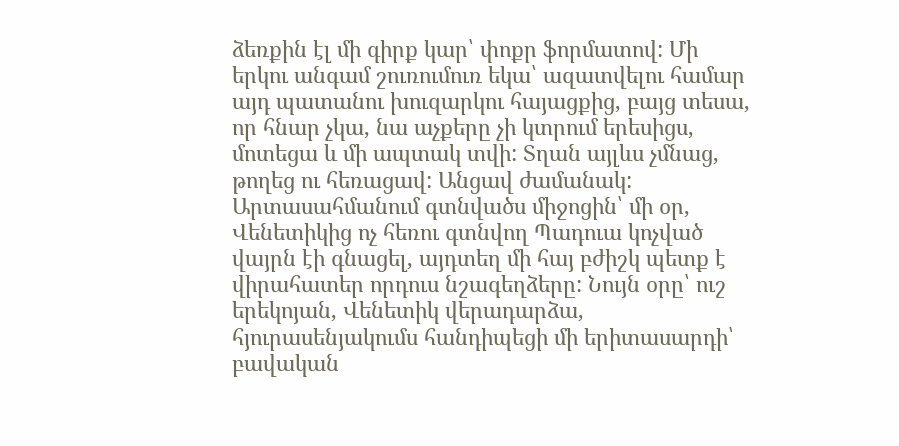ձեռքին էլ մի գիրք կար՝ փոքր ֆորմատով: Մի երկու անգամ շուռումուռ եկա՝ ազատվելու համար այդ պատանու խուզարկու հայացքից, բայց տեսա, որ հնար չկա, նա աչքերը չի կտրում երեսիցս, մոտեցա և մի ապտակ տվի: Տղան այլևս չմնաց, թողեց ու հեռացավ: Անցավ ժամանակ: Արտասահմանում գտնվածս միջոցին՝ մի օր, Վենետիկից ոչ հեռու գտնվող Պադուա կոչված վայրն էի գնացել, այդտեղ մի հայ բժիշկ պետք է վիրահատեր որդուս նշագեղձերը: Նույն օրը՝ ուշ երեկոյան, Վենետիկ վերադարձա, հյուրասենյակումս հանդիպեցի մի երիտասարդի՝ բավական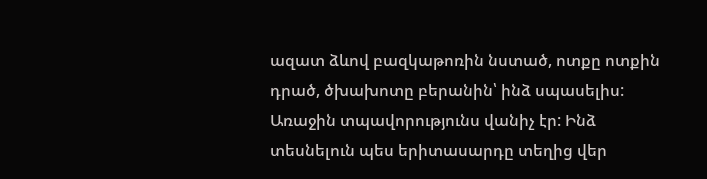ազատ ձևով բազկաթոռին նստած, ոտքը ոտքին դրած, ծխախոտը բերանին՝ ինձ սպասելիս: Առաջին տպավորությունս վանիչ էր: Ինձ տեսնելուն պես երիտասարդը տեղից վեր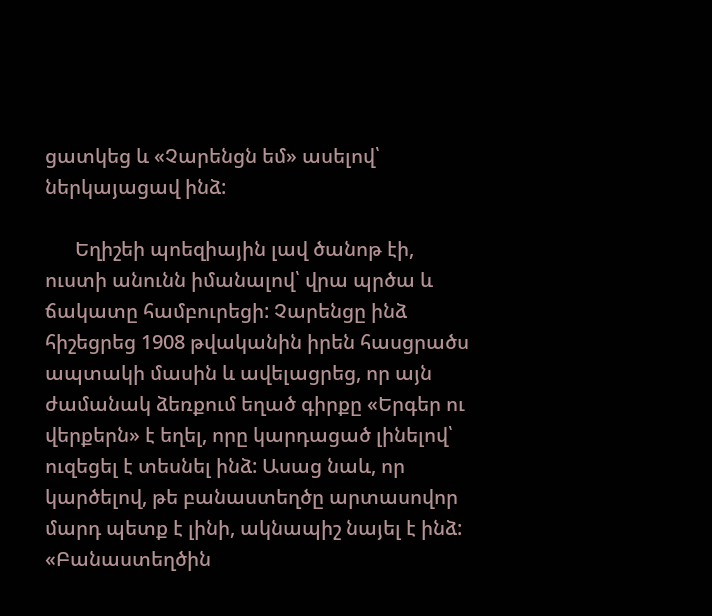ցատկեց և «Չարենցն եմ» ասելով՝ ներկայացավ ինձ:

      Եղիշեի պոեզիային լավ ծանոթ էի, ուստի անունն իմանալով՝ վրա պրծա և ճակատը համբուրեցի: Չարենցը ինձ հիշեցրեց 1908 թվականին իրեն հասցրածս ապտակի մասին և ավելացրեց, որ այն ժամանակ ձեռքում եղած գիրքը «Երգեր ու վերքերն» է եղել, որը կարդացած լինելով՝ ուզեցել է տեսնել ինձ: Ասաց նաև, որ կարծելով, թե բանաստեղծը արտասովոր մարդ պետք է լինի, ակնապիշ նայել է ինձ: «Բանաստեղծին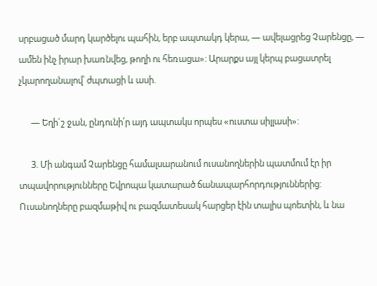սրբացած մարդ կարծելու պահին, երբ ապտակդ կերա, — ավելացրեց Չարենցը, — ամեն ինչ իրար խառնվեց, թողի ու հեռացա»: Արարքս այլ կերպ բացատրել չկարողանալով՝ ժպտացի և ասի.

      — Եղի´շ ջան, ընդունի՛ր այդ ապտակս որպես «ուստա սիլլասի»:

      3. Մի անգամ Չարենցը համալսարանում ուսանողներին պատմում էր իր տպավորությունները Եվրոպա կատարած ճանապարհորդություններից: Ուսանողները բազմաթիվ ու բազմատեսակ հարցեր էին տալիս պոետին, և նա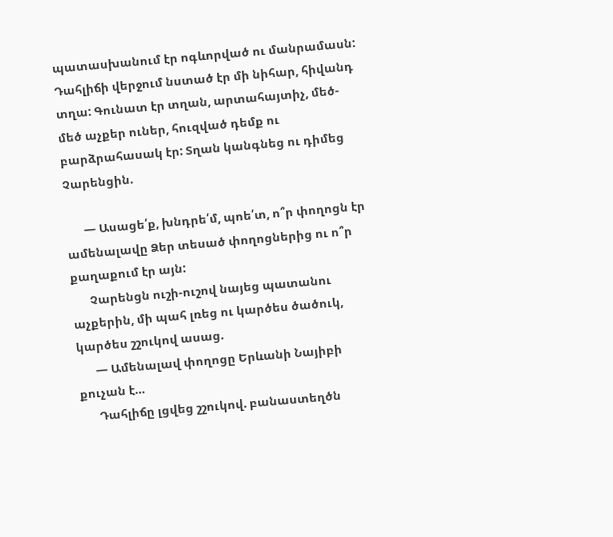պատասխանում էր ոգևորված ու մանրամասն: Դահլիճի վերջում նստած էր մի նիհար, հիվանդ տղա: Գունատ էր տղան, արտահայտիչ, մեծ-մեծ աչքեր ուներ, հուզված դեմք ու բարձրահասակ էր: Տղան կանգնեց ու դիմեց Չարենցին.

      — Ասացե՛ք, խնդրե՛մ, պոե՛տ, ո՞ր փողոցն էր ամենալավը Ձեր տեսած փողոցներից ու ո՞ր քաղաքում էր այն:
      Չարենցն ուշի-ուշով նայեց պատանու աչքերին, մի պահ լռեց ու կարծես ծածուկ, կարծես շշուկով ասաց.
      — Ամենալավ փողոցը Երևանի Նայիբի քուչան է…
      Դահլիճը լցվեց շշուկով. բանաստեղծն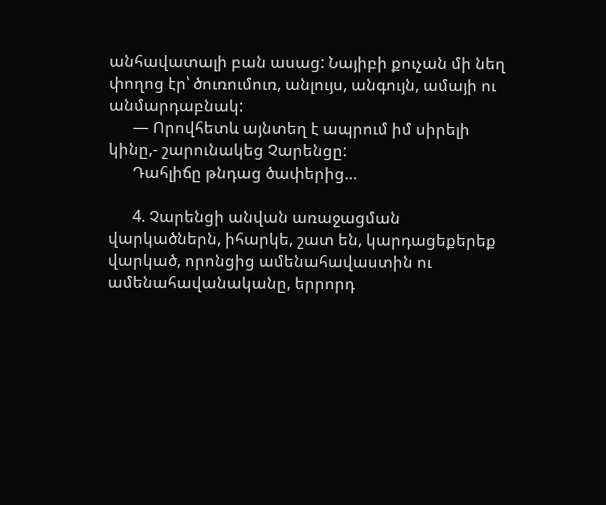անհավատալի բան ասաց: Նայիբի քուչան մի նեղ փողոց էր՝ ծուռումուռ, անլույս, անգույն, ամայի ու անմարդաբնակ:
      — Որովհետև այնտեղ է ապրում իմ սիրելի կինը,- շարունակեց Չարենցը:
      Դահլիճը թնդաց ծափերից…

      4. Չարենցի անվան առաջացման վարկածներն, իհարկե, շատ են, կարդացեքերեք վարկած, որոնցից ամենահավաստին ու ամենահավանականը, երրորդ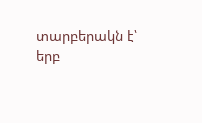տարբերակն է՝ երբ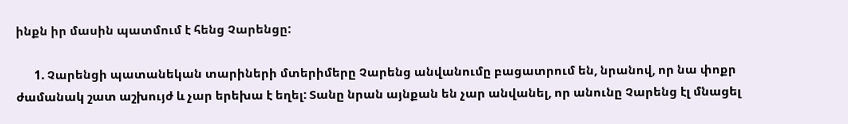ինքն իր մասին պատմում է հենց Չարենցը:

      1. Չարենցի պատանեկան տարիների մտերիմերը Չարենց անվանումը բացատրում են, նրանով, որ նա փոքր ժամանակ շատ աշխույժ և չար երեխա է եղել: Տանը նրան այնքան են չար անվանել, որ անունը Չարենց էլ մնացել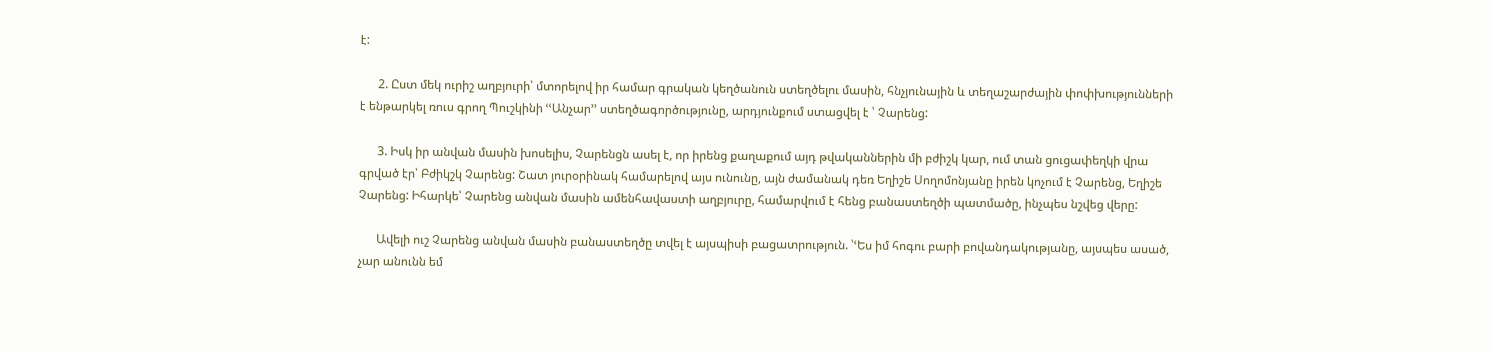է:

      2. Ըստ մեկ ուրիշ աղբյուրի՝ մտորելով իր համար գրական կեղծանուն ստեղծելու մասին, հնչյունային և տեղաշարժային փոփխությունների է ենթարկել ռուս գրող Պուշկինի ՙՙԱնչար՚՚ ստեղծագործությունը, արդյունքում ստացվել է ՝ Չարենց:

      3. Իսկ իր անվան մասին խոսելիս, Չարենցն ասել է, որ իրենց քաղաքում այդ թվականներին մի բժիշկ կար, ում տան ցուցափեղկի վրա գրված էր՝ Բժիկշկ Չարենց: Շատ յուրօրինակ համարելով այս ունունը, այն ժամանակ դեռ Եղիշե Սողոմոնյանը իրեն կոչում է Չարենց, Եղիշե Չարենց: Իհարկե՝ Չարենց անվան մասին ամենհավաստի աղբյուրը, համարվում է հենց բանաստեղծի պատմածը, ինչպես նշվեց վերը:

      Ավելի ուշ Չարենց անվան մասին բանաստեղծը տվել է այսպիսի բացատրություն. ՝ՙԵս իմ հոգու բարի բովանդակությանը, այսպես ասած, չար անունն եմ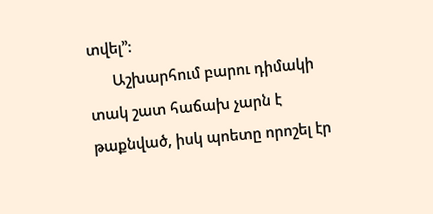տվել՚՚:
      Աշխարհում բարու դիմակի տակ շատ հաճախ չարն է թաքնված, իսկ պոետը որոշել էր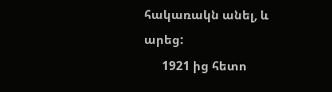հակառակն անել, և արեց:
      1921 ից հետո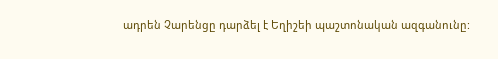ադրեն Չարենցը դարձել է Եղիշեի պաշտոնական ազգանունը: